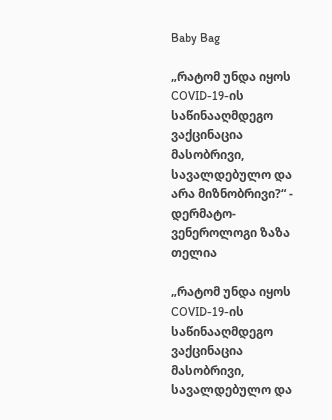Baby Bag

„რატომ უნდა იყოს COVID-19-ის საწინააღმდეგო ვაქცინაცია მასობრივი, სავალდებულო და არა მიზნობრივი?“ - დერმატო-ვენეროლოგი ზაზა თელია

„რატომ უნდა იყოს  COVID-19-ის  საწინააღმდეგო ვაქცინაცია მასობრივი, სავალდებულო და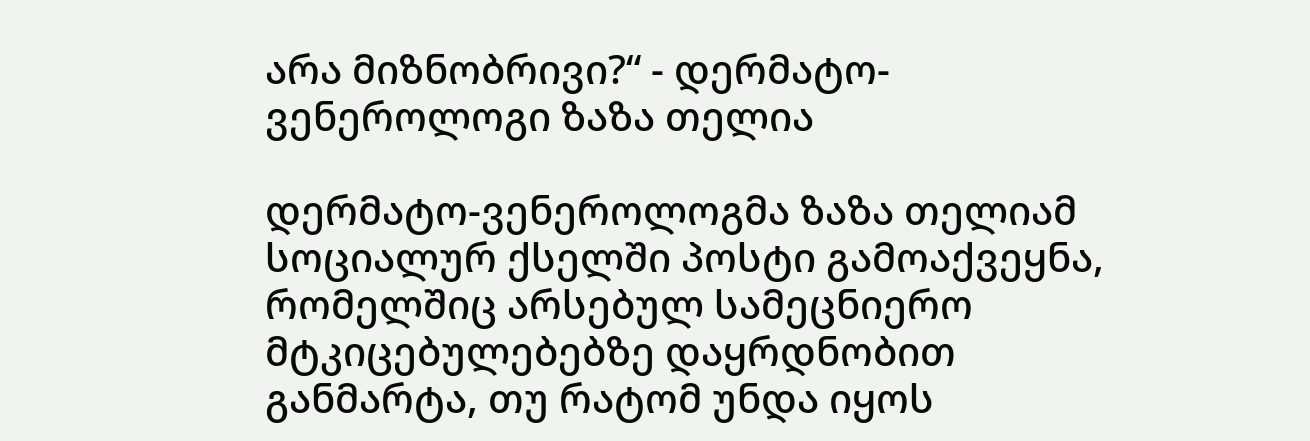არა მიზნობრივი?“ - დერმატო-ვენეროლოგი ზაზა თელია

დერმატო-ვენეროლოგმა ზაზა თელიამ სოციალურ ქსელში პოსტი გამოაქვეყნა, რომელშიც არსებულ სამეცნიერო მტკიცებულებებზე დაყრდნობით განმარტა, თუ რატომ უნდა იყოს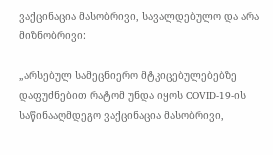ვაქცინაცია მასობრივი, სავალდებულო და არა მიზნობრივი:

„არსებულ სამეცნიერო მტკიცებულებებზე დაფუძნებით რატომ უნდა იყოს COVID-19-ის საწინააღმდეგო ვაქცინაცია მასობრივი,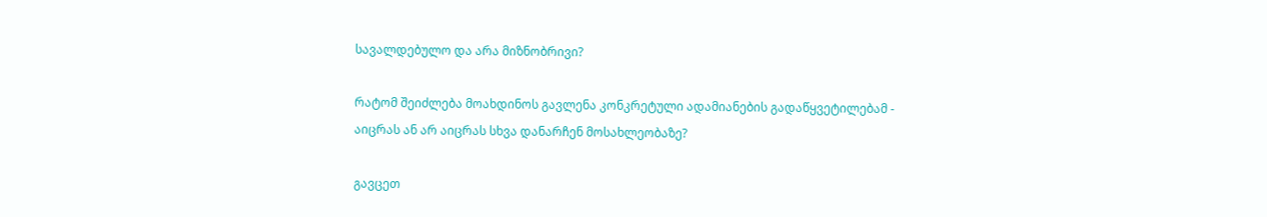სავალდებულო და არა მიზნობრივი?

რატომ შეიძლება მოახდინოს გავლენა კონკრეტული ადამიანების გადაწყვეტილებამ - აიცრას ან არ აიცრას სხვა დანარჩენ მოსახლეობაზე?

გავცეთ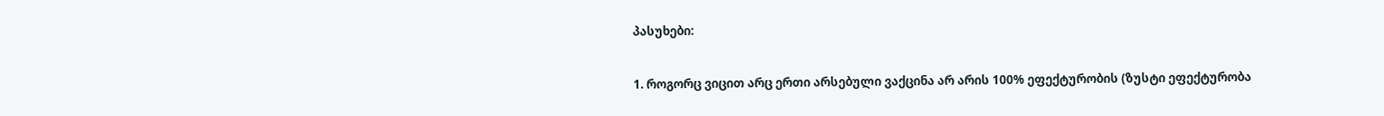პასუხები:

1. როგორც ვიცით არც ერთი არსებული ვაქცინა არ არის 100% ეფექტურობის (ზუსტი ეფექტურობა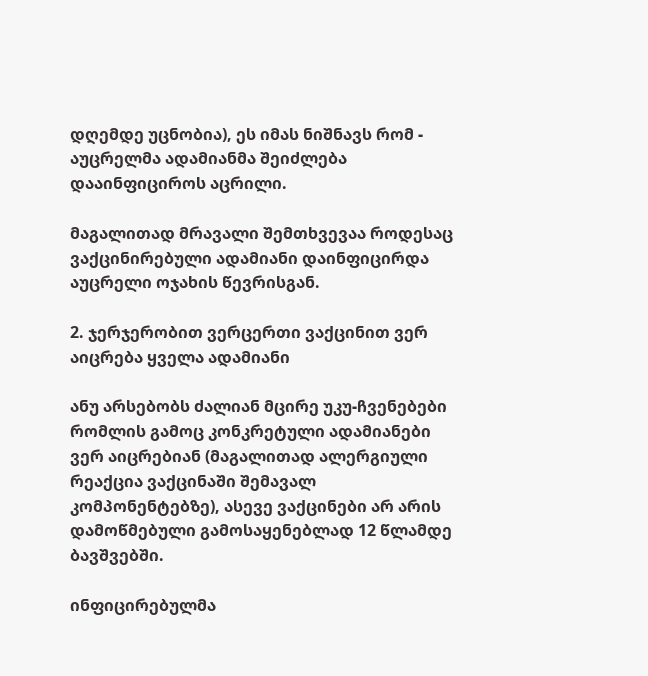დღემდე უცნობია), ეს იმას ნიშნავს რომ - აუცრელმა ადამიანმა შეიძლება დააინფიციროს აცრილი.

მაგალითად მრავალი შემთხვევაა როდესაც ვაქცინირებული ადამიანი დაინფიცირდა აუცრელი ოჯახის წევრისგან.

2. ჯერჯერობით ვერცერთი ვაქცინით ვერ აიცრება ყველა ადამიანი

ანუ არსებობს ძალიან მცირე უკუ-ჩვენებები რომლის გამოც კონკრეტული ადამიანები ვერ აიცრებიან (მაგალითად ალერგიული რეაქცია ვაქცინაში შემავალ კომპონენტებზე), ასევე ვაქცინები არ არის დამოწმებული გამოსაყენებლად 12 წლამდე ბავშვებში.

ინფიცირებულმა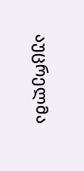აუცრელმა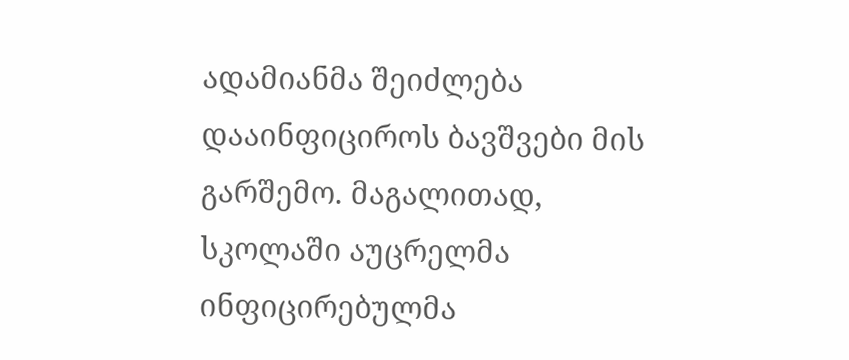ადამიანმა შეიძლება დააინფიციროს ბავშვები მის გარშემო. მაგალითად, სკოლაში აუცრელმა ინფიცირებულმა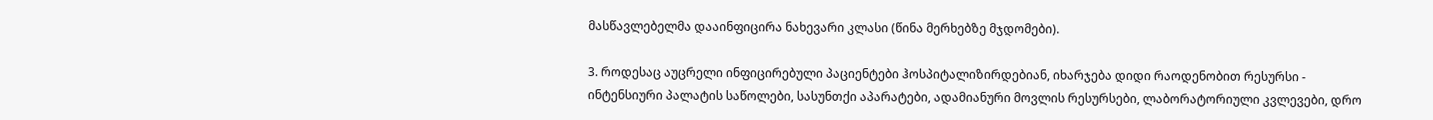მასწავლებელმა დააინფიცირა ნახევარი კლასი (წინა მერხებზე მჯდომები).

3. როდესაც აუცრელი ინფიცირებული პაციენტები ჰოსპიტალიზირდებიან, იხარჯება დიდი რაოდენობით რესურსი - ინტენსიური პალატის საწოლები, სასუნთქი აპარატები, ადამიანური მოვლის რესურსები, ლაბორატორიული კვლევები, დრო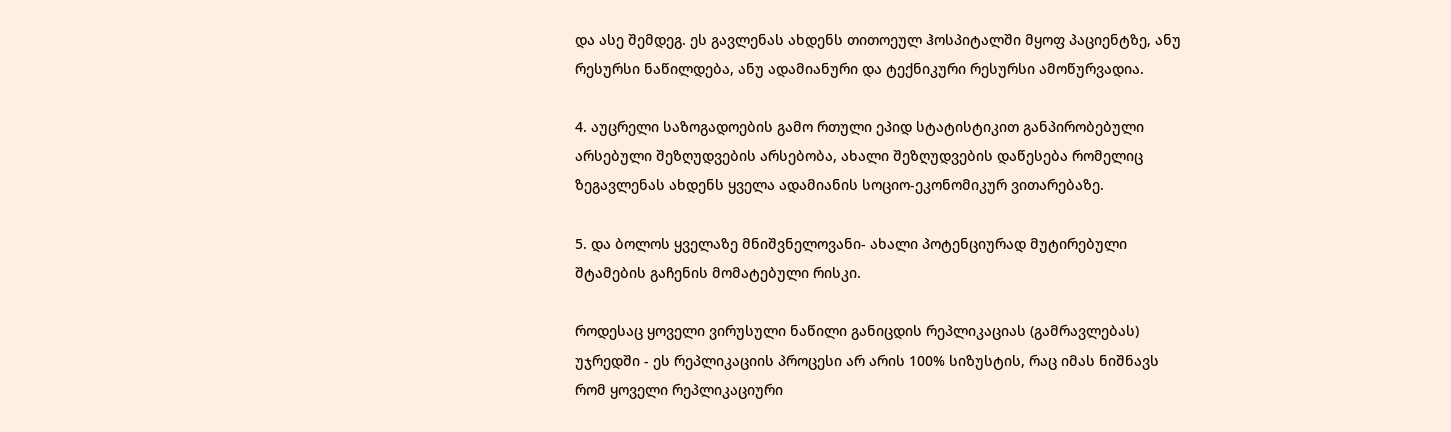და ასე შემდეგ. ეს გავლენას ახდენს თითოეულ ჰოსპიტალში მყოფ პაციენტზე, ანუ რესურსი ნაწილდება, ანუ ადამიანური და ტექნიკური რესურსი ამოწურვადია.

4. აუცრელი საზოგადოების გამო რთული ეპიდ სტატისტიკით განპირობებული არსებული შეზღუდვების არსებობა, ახალი შეზღუდვების დაწესება რომელიც ზეგავლენას ახდენს ყველა ადამიანის სოციო-ეკონომიკურ ვითარებაზე.

5. და ბოლოს ყველაზე მნიშვნელოვანი- ახალი პოტენციურად მუტირებული შტამების გაჩენის მომატებული რისკი.

როდესაც ყოველი ვირუსული ნაწილი განიცდის რეპლიკაციას (გამრავლებას) უჯრედში - ეს რეპლიკაციის პროცესი არ არის 100% სიზუსტის, რაც იმას ნიშნავს რომ ყოველი რეპლიკაციური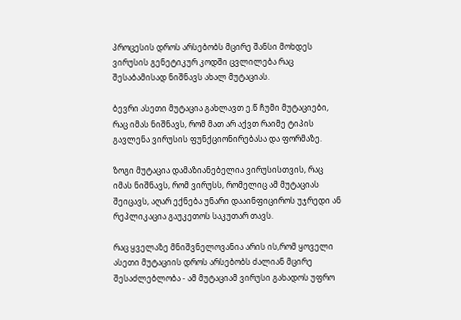პროცესის დროს არსებობს მცირე შანსი მოხდეს ვირუსის გენეტიკურ კოდში ცვლილება რაც შესაბამისად ნიშნავს ახალ მუტაციას.

ბევრი ასეთი მუტაცია გახლავთ ე.წ ჩუმი მუტაციები, რაც იმას ნიშნავს, რომ მათ არ აქვთ რაიმე ტიპის გავლენა ვირუსის ფუნქციონირებასა და ფორმაზე.

ზოგი მუტაცია დამაზიანებელია ვირუსისთვის, რაც იმას ნიშნავს, რომ ვირუსს, რომელიც ამ მუტაციას შეიცავს, აღარ ექნება უნარი დააინფიციროს უჯრედი ან რეპლიკაცია გაუკეთოს საკუთარ თავს.

რაც ყველაზე მნიშვნელოვანია არის ის,რომ ყოველი ასეთი მუტაციის დროს არსებობს ძალიან მცირე შესაძლებლობა - ამ მუტაციამ ვირუსი გახადოს უფრო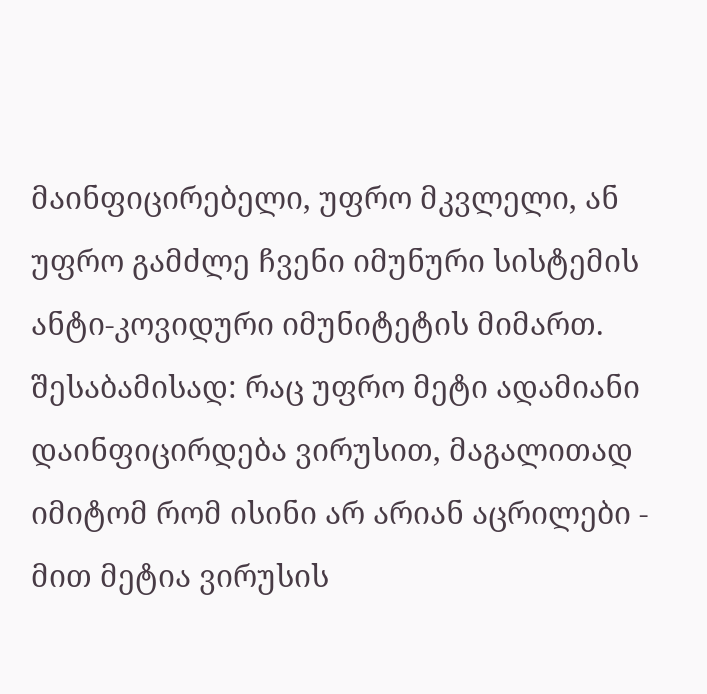მაინფიცირებელი, უფრო მკვლელი, ან უფრო გამძლე ჩვენი იმუნური სისტემის ანტი-კოვიდური იმუნიტეტის მიმართ. შესაბამისად: რაც უფრო მეტი ადამიანი დაინფიცირდება ვირუსით, მაგალითად იმიტომ რომ ისინი არ არიან აცრილები - მით მეტია ვირუსის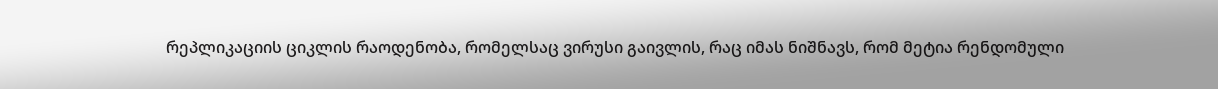რეპლიკაციის ციკლის რაოდენობა, რომელსაც ვირუსი გაივლის, რაც იმას ნიშნავს, რომ მეტია რენდომული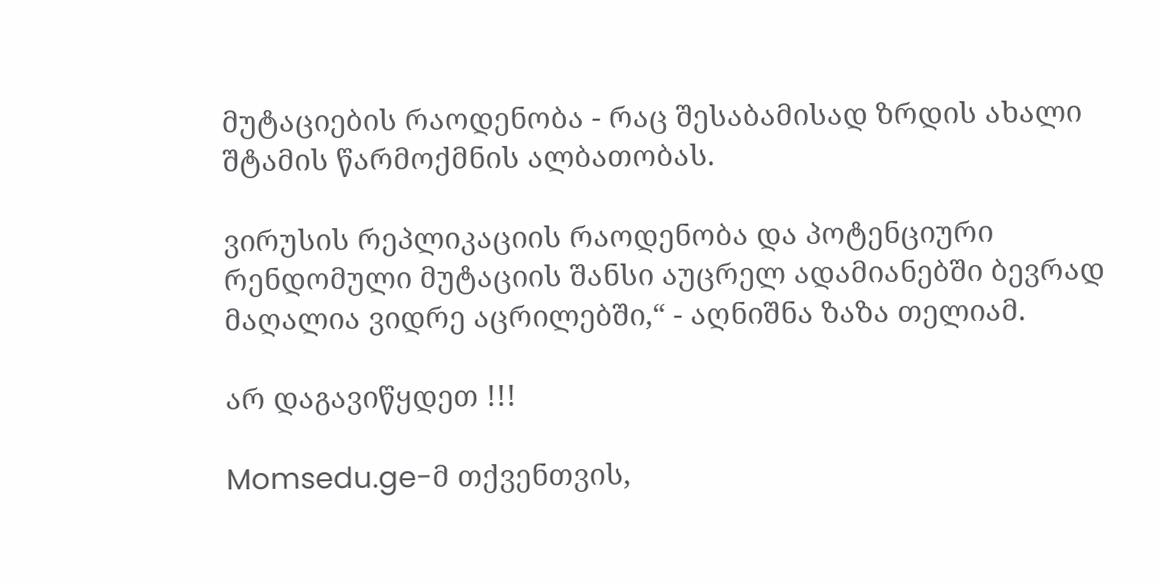მუტაციების რაოდენობა - რაც შესაბამისად ზრდის ახალი შტამის წარმოქმნის ალბათობას.

ვირუსის რეპლიკაციის რაოდენობა და პოტენციური რენდომული მუტაციის შანსი აუცრელ ადამიანებში ბევრად მაღალია ვიდრე აცრილებში,“ - აღნიშნა ზაზა თელიამ.

არ დაგავიწყდეთ !!!

Momsedu.ge-მ თქვენთვის,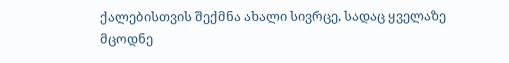ქალებისთვის შექმნა ახალი სივრცე, სადაც ყველაზე მცოდნე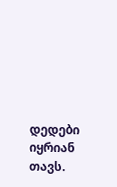დედები იყრიან თავს.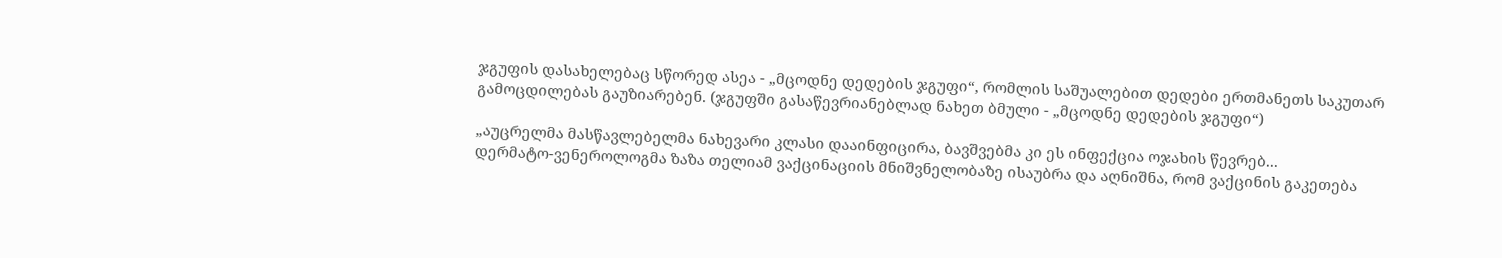ჯგუფის დასახელებაც სწორედ ასეა - „მცოდნე დედების ჯგუფი“, რომლის საშუალებით დედები ერთმანეთს საკუთარ გამოცდილებას გაუზიარებენ. (ჯგუფში გასაწევრიანებლად ნახეთ ბმული - „მცოდნე დედების ჯგუფი“)

„აუცრელმა მასწავლებელმა ნახევარი კლასი დააინფიცირა, ბავშვებმა კი ეს ინფექცია ოჯახის წევრებ...
დერმატო-ვენეროლოგმა ზაზა თელიამ ვაქცინაციის მნიშვნელობაზე ისაუბრა და აღნიშნა, რომ ვაქცინის გაკეთება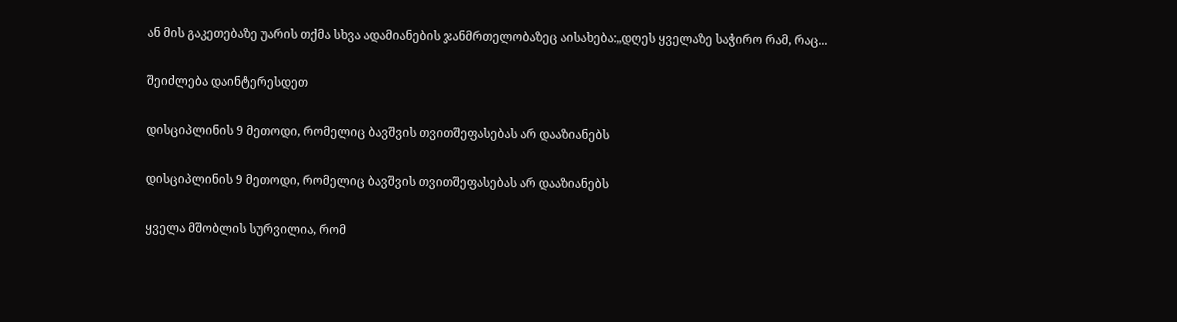ან მის გაკეთებაზე უარის თქმა სხვა ადამიანების ჯანმრთელობაზეც აისახება:„დღეს ყველაზე საჭირო რამ, რაც...

შეიძლება დაინტერესდეთ

დისციპლინის 9 მეთოდი, რომელიც ბავშვის თვითშეფასებას არ დააზიანებს

დისციპლინის 9 მეთოდი, რომელიც ბავშვის თვითშეფასებას არ დააზიანებს

ყველა მშობლის სურვილია, რომ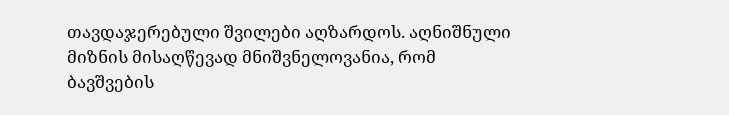თავდაჯერებული შვილები აღზარდოს. აღნიშნული მიზნის მისაღწევად მნიშვნელოვანია, რომ ბავშვების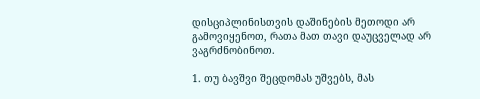დისციპლინისთვის დაშინების მეთოდი არ გამოვიყენოთ, რათა მათ თავი დაუცველად არ ვაგრძნობინოთ.

1. თუ ბავშვი შეცდომას უშვებს, მას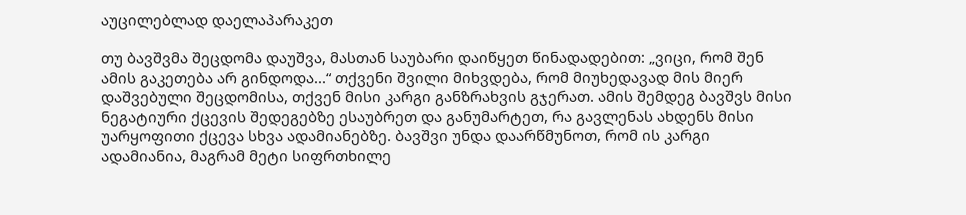აუცილებლად დაელაპარაკეთ

თუ ბავშვმა შეცდომა დაუშვა, მასთან საუბარი დაიწყეთ წინადადებით: „ვიცი, რომ შენ ამის გაკეთება არ გინდოდა...“ თქვენი შვილი მიხვდება, რომ მიუხედავად მის მიერ დაშვებული შეცდომისა, თქვენ მისი კარგი განზრახვის გჯერათ. ამის შემდეგ ბავშვს მისი ნეგატიური ქცევის შედეგებზე ესაუბრეთ და განუმარტეთ, რა გავლენას ახდენს მისი უარყოფითი ქცევა სხვა ადამიანებზე. ბავშვი უნდა დაარწმუნოთ, რომ ის კარგი ადამიანია, მაგრამ მეტი სიფრთხილე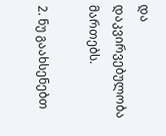და დაკვირვებულობა მართებს.

2. ნუ გაახსენებთ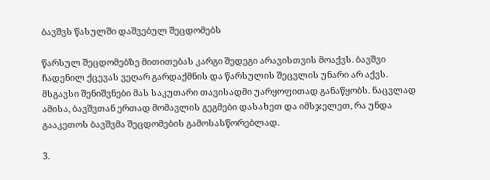ბავშვს წასულში დაშვებულ შეცდომებს

წარსულ შეცდომებზე მითითებას კარგი შედეგი არავისთვის მოაქვს. ბავშვი ჩადენილ ქცევას ვეღარ გარდაქმნის და წარსულის შეცვლის უნარი არ აქვს. მსგავსი შენიშვნები მას საკუთარი თავისადმი უარყოფითად განაწყობს. ნაცვლად ამისა, ბავშვთან ერთად მომავლის გეგმები დასახეთ და იმსჯელეთ, რა უნდა გააკეთოს ბავშვმა შეცდომების გამოსასწორებლად.

3.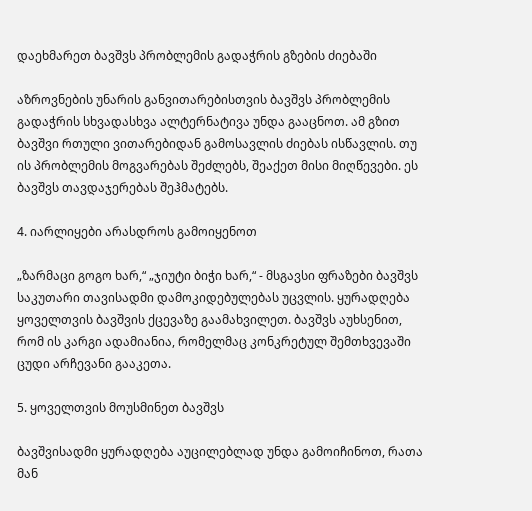დაეხმარეთ ბავშვს პრობლემის გადაჭრის გზების ძიებაში

აზროვნების უნარის განვითარებისთვის ბავშვს პრობლემის გადაჭრის სხვადასხვა ალტერნატივა უნდა გააცნოთ. ამ გზით ბავშვი რთული ვითარებიდან გამოსავლის ძიებას ისწავლის. თუ ის პრობლემის მოგვარებას შეძლებს, შეაქეთ მისი მიღწევები. ეს ბავშვს თავდაჯერებას შეჰმატებს.

4. იარლიყები არასდროს გამოიყენოთ

„ზარმაცი გოგო ხარ,“ „ჯიუტი ბიჭი ხარ,“ - მსგავსი ფრაზები ბავშვს საკუთარი თავისადმი დამოკიდებულებას უცვლის. ყურადღება ყოველთვის ბავშვის ქცევაზე გაამახვილეთ. ბავშვს აუხსენით, რომ ის კარგი ადამიანია, რომელმაც კონკრეტულ შემთხვევაში ცუდი არჩევანი გააკეთა.

5. ყოველთვის მოუსმინეთ ბავშვს

ბავშვისადმი ყურადღება აუცილებლად უნდა გამოიჩინოთ, რათა მან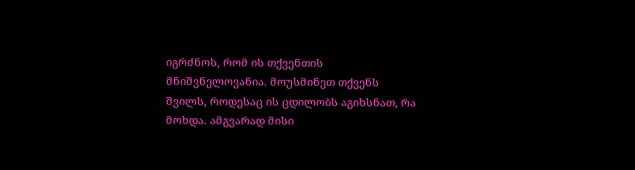იგრძნოს, რომ ის თქვენთის მნიშვნელოვანია. მოუსმინეთ თქვენს შვილს, როდესაც ის ცდილობს აგიხსნათ, რა მოხდა. ამგვარად მისი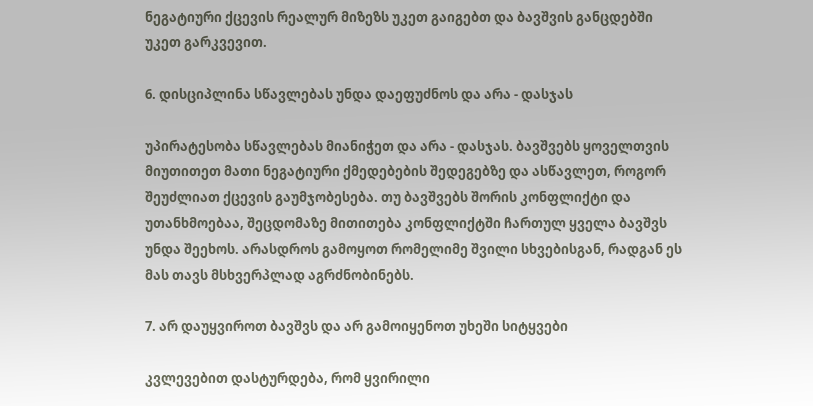ნეგატიური ქცევის რეალურ მიზეზს უკეთ გაიგებთ და ბავშვის განცდებში უკეთ გარკვევით.

6. დისციპლინა სწავლებას უნდა დაეფუძნოს და არა - დასჯას

უპირატესობა სწავლებას მიანიჭეთ და არა - დასჯას. ბავშვებს ყოველთვის მიუთითეთ მათი ნეგატიური ქმედებების შედეგებზე და ასწავლეთ, როგორ შეუძლიათ ქცევის გაუმჯობესება. თუ ბავშვებს შორის კონფლიქტი და უთანხმოებაა, შეცდომაზე მითითება კონფლიქტში ჩართულ ყველა ბავშვს უნდა შეეხოს. არასდროს გამოყოთ რომელიმე შვილი სხვებისგან, რადგან ეს მას თავს მსხვერპლად აგრძნობინებს.

7. არ დაუყვიროთ ბავშვს და არ გამოიყენოთ უხეში სიტყვები

კვლევებით დასტურდება, რომ ყვირილი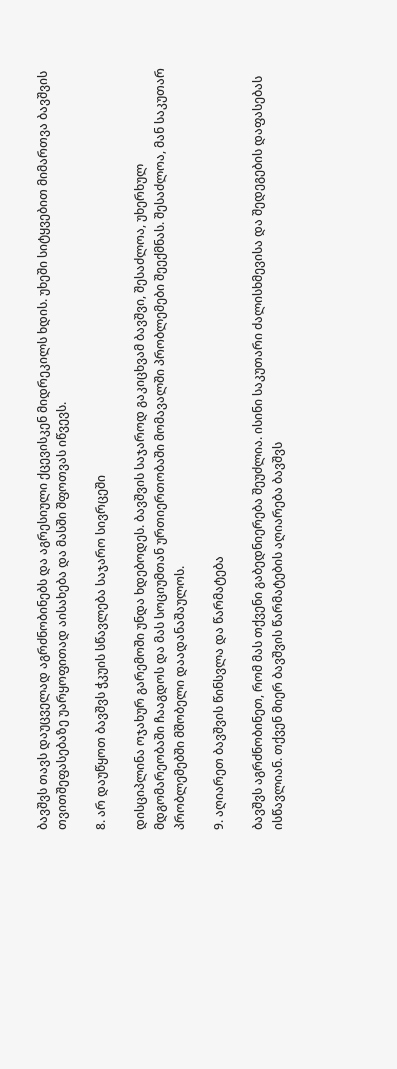ბავშვს თავს დაუცველად აგრძნობინებს და აგრესიული ქცევისკენ მიდრეკილს ხდის. უხეში სიტყვებით მიმართვა ბავშვის თვითშეფასებაზე უარყოფითად აისახება და მასში შფოთვას იწვევს.

8. არ დაუწყოთ ბავშვს ჭკუის სწავლება საჯარო სივრცეში

დისციპლინა ოჯახურ გარემოში უნდა ხდებოდეს. ბავშვის საჯაროდ გაკიცხვამ ბავშვი, შესაძლოა, უხერხულ მდგომარეობაში ჩააგდოს და მას სოციუმთან ურთიერთობაში მომავალში პრობლემები შეექმნას. შესაძლოა, მან საკუთარ პრობლემებში მშობელი დაადანაშაულოს.

9. აღიარეთ ბავშვის წინსვლა და წარმატება

ბავშვს აგრძნობინეთ, რომ მას თქვენი გაბედნიერება შეუძლია. ისინი საკუთარი ძალისხმევისა და შედეგების დაფასებას ისწავლიან. თქვენ მიერ ბავშვის წარმატების აღიარება ბავშვს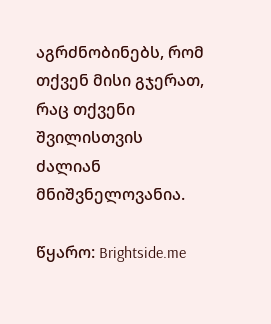აგრძნობინებს, რომ თქვენ მისი გჯერათ, რაც თქვენი შვილისთვის ძალიან მნიშვნელოვანია.

წყარო: Brightside.me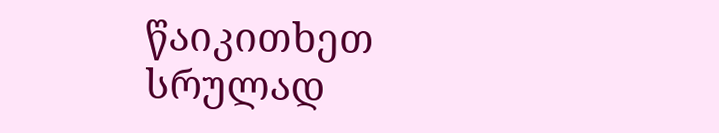წაიკითხეთ სრულად